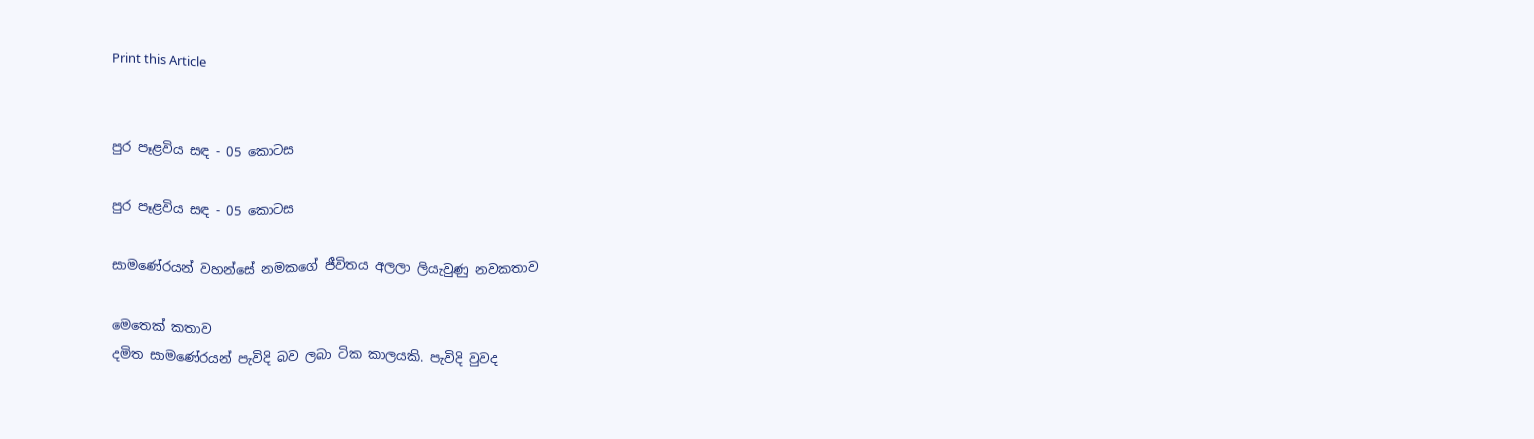Print this Article


පුර පෑළවිය සඳ - 05 කොටස

පුර පෑළවිය සඳ - 05 කොටස

සාමණේරයන් වහන්සේ නමකගේ ජීවිතය අලලා ලියැවුණු නවකතාව

මෙතෙක් කතාව
දමිත සාමණේරයන් පැවිදි බව ලබා ටික කාලයකි. පැවිදි වුවද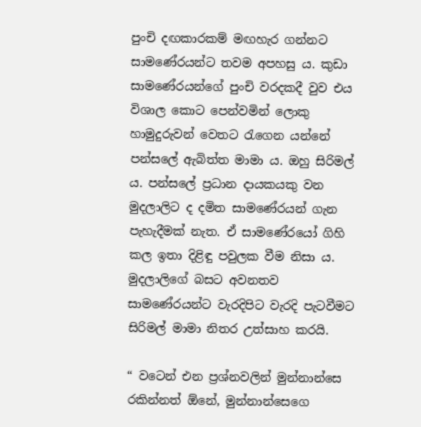පුංචි දඟකාරකම් මඟහැර ගන්නට සාමණේරයන්ට තවම අපහසු ය. කුඩා සාමණේරයන්ගේ පුංචි වරදකදී වුව එය විශාල කොට පෙන්වමින් ලොකු හාමුදුරුවන් වෙතට රැගෙන යන්නේ පන්සලේ ඇබිත්ත මාමා ය. ඔහු සිරිමල් ය. පන්සලේ ප්‍රධාන දායකයකු වන මුදලාලිට ද දමිත සාමණේරයන් ගැන පැහැදීමක් නැත. ඒ සාමණේරයෝ ගිහි කල ඉතා දිළිඳු පවුලක වීම නිසා ය. මුදලාලිගේ බසට අවනතව සාමණේරයන්ට වැරදිපිට වැරදි පැටවීමට සිරිමල් මාමා නිතර උත්සාහ කරයි.

“ වටෙන් එන ප්‍රශ්නවලින් මුන්නාන්සෙ රකින්නත් ඕනේ, මුන්නාන්සෙගෙ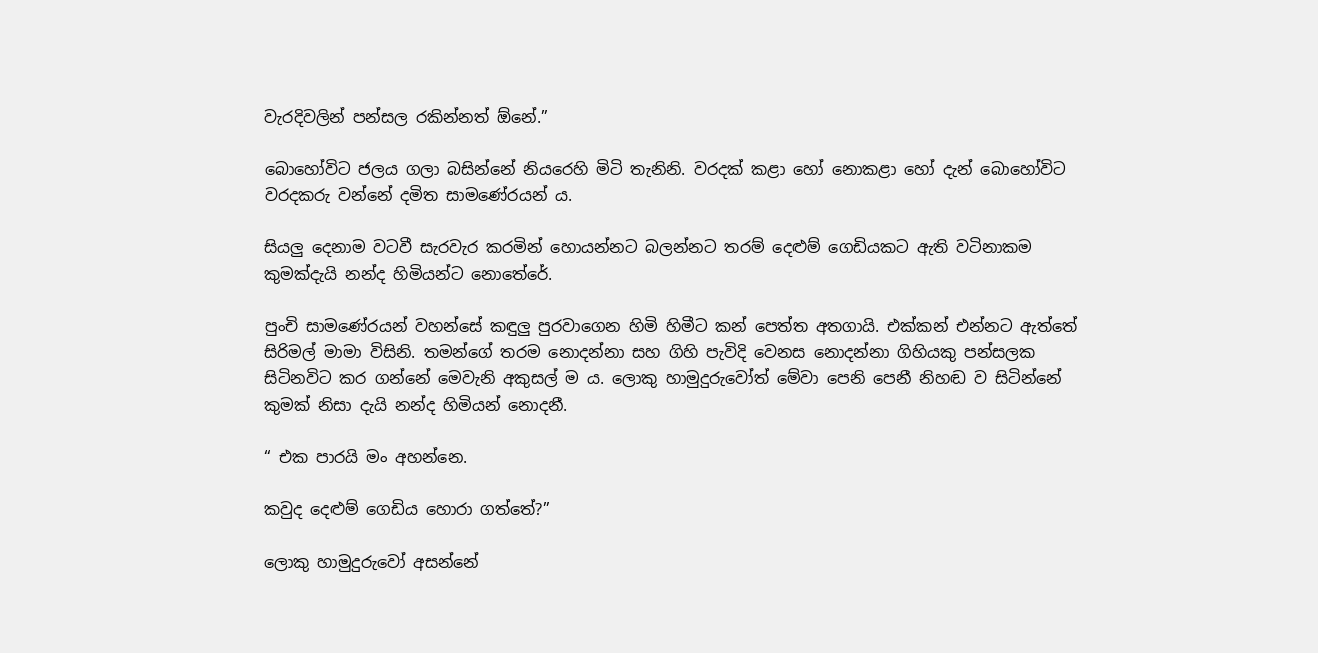වැරදිවලින් පන්සල රකින්නත් ඕනේ.”

බොහෝවිට ජලය ගලා බසින්නේ නියරෙහි මිටි තැනිනි. වරදක් කළා හෝ නොකළා හෝ දැන් බොහෝවිට වරදකරු වන්නේ දමිත සාමණේරයන් ය.

සියලු දෙනාම වටවී සැරවැර කරමින් හොයන්නට බලන්නට තරම් දෙළුම් ගෙඩියකට ඇති වටිනාකම කුමක්දැයි නන්ද හිමියන්ට නොතේරේ.

පුංචි සාමණේරයන් වහන්සේ කඳුලු පුරවාගෙන හිමි හිමීට කන් පෙත්ත අතගායි. එක්කන් එන්නට ඇත්තේ සිරිමල් මාමා විසිනි. තමන්ගේ තරම නොදන්නා සහ ගිහි පැවිදි වෙනස නොදන්නා ගිහියකු පන්සලක සිටිනවිට කර ගන්නේ මෙවැනි අකුසල් ම ය. ලොකු හාමුදුරුවෝත් මේවා පෙනි පෙනී නිහඬ ව සිටින්නේ කුමක් නිසා දැයි නන්ද හිමියන් නොදනී.

“ එක පාරයි මං අහන්නෙ.

කවුද දෙළුම් ගෙඩිය හොරා ගත්තේ?”

ලොකු හාමුදුරුවෝ අසන්නේ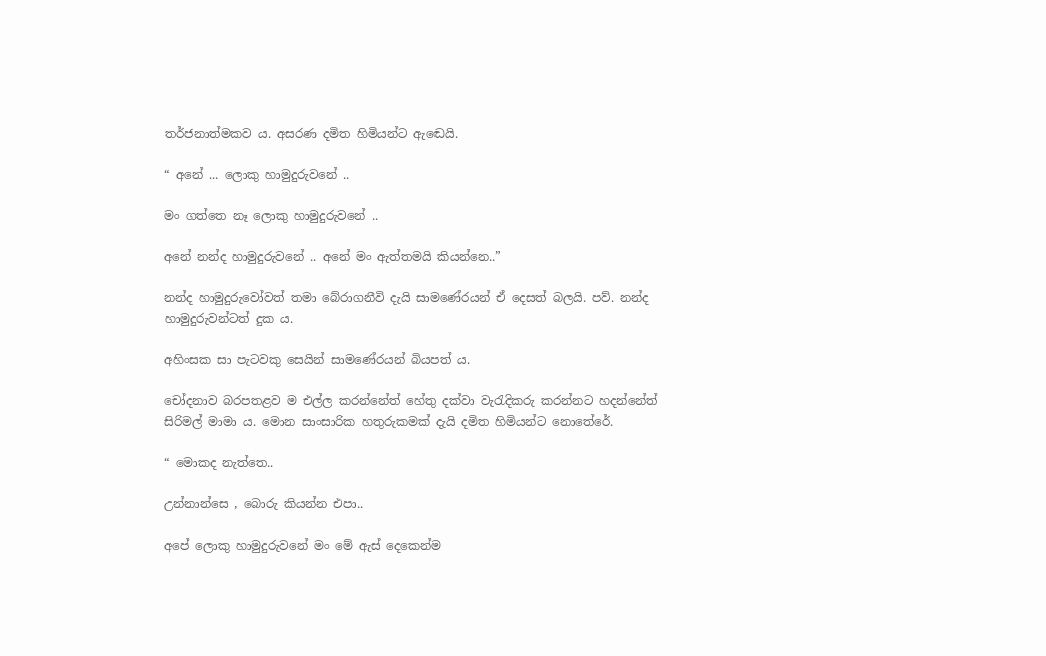තර්ජනාත්මකව ය. අසරණ දමිත හිමියන්ට ඇඬෙයි.

“ අනේ ... ලොකු හාමුදුරුවනේ ..

මං ගත්තෙ නෑ ලොකු හාමුදුරුවනේ ..

අනේ නන්ද හාමුදුරුවනේ .. අනේ මං ඇත්තමයි කියන්නෙ..”

නන්ද හාමුදුරුවෝවත් තමා බේරාගනීවි දැයි සාමණේරයන් ඒ දෙසත් බලයි. පව්. නන්ද හාමුදුරුවන්ටත් දුක ය.

අහිංසක සා පැටවකු සෙයින් සාමණේරයන් බියපත් ය.

චෝදනාව බරපතළව ම එල්ල කරන්නේත් හේතු දක්වා වැරැදිකරු කරන්නට හදන්නේත් සිරිමල් මාමා ය. මොන සාංසාරික හතුරුකමක් දැයි දමිත හිමියන්ට නොතේරේ.

“ මොකද නැත්තෙ..

උන්නාන්සෙ , බොරු කියන්න එපා..

අපේ ලොකු හාමුදුරුවනේ මං මේ ඇස් දෙකෙන්ම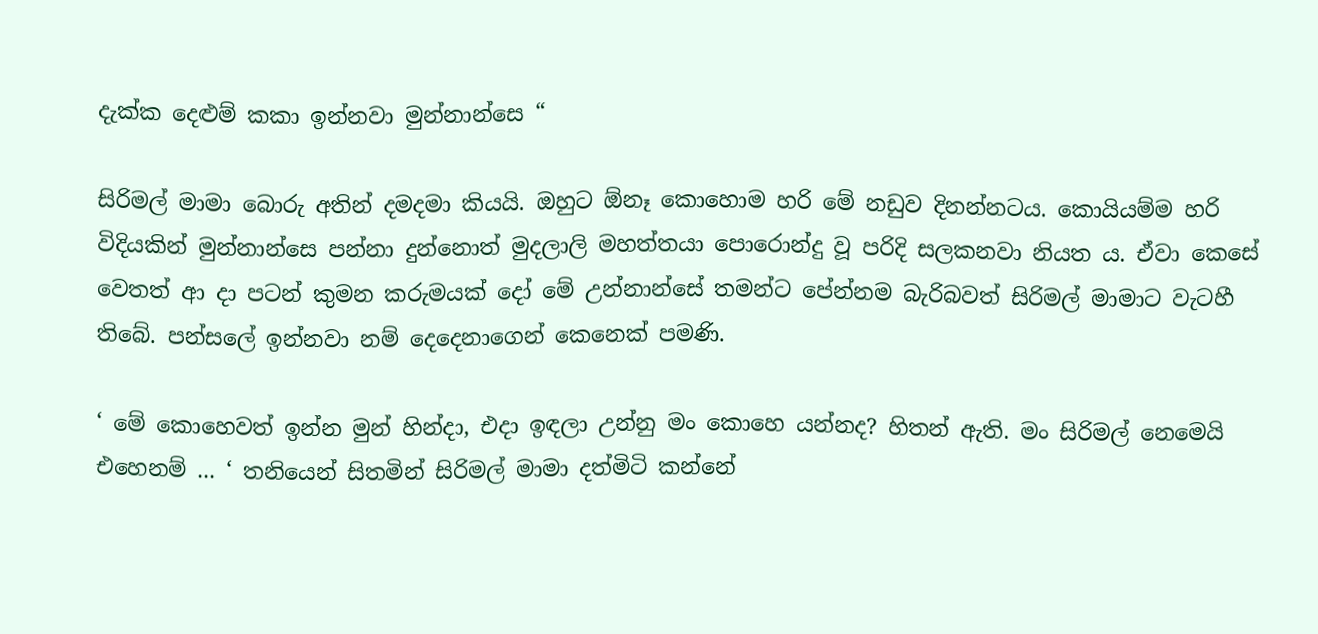දැක්ක දෙළුම් කකා ඉන්නවා මුන්නාන්සෙ “

සිරිමල් මාමා බොරු අතින් දමදමා කියයි. ඔහුට ඕනෑ කොහොම හරි මේ නඩුව දිනන්නටය. කොයියම්ම හරි විදියකින් මුන්නාන්සෙ පන්නා දුන්නොත් මුදලාලි මහත්තයා පොරොන්දු වූ පරිදි සලකනවා නියත ය. ඒවා කෙසේ වෙතත් ආ දා පටන් කුමන කරුමයක් දෝ මේ උන්නාන්සේ තමන්ට පේන්නම බැරිබවත් සිරිමල් මාමාට වැටහී තිබේ. පන්සලේ ඉන්නවා නම් දෙදෙනාගෙන් කෙනෙක් පමණි.

‘ මේ කොහෙවත් ඉන්න මුන් හින්දා, එදා ඉඳලා උන්නු මං කොහෙ යන්නද? හිතන් ඇති. මං සිරිමල් නෙමෙයි එහෙනම් ... ‘ තනියෙන් සිතමින් සිරිමල් මාමා දත්මිටි කන්නේ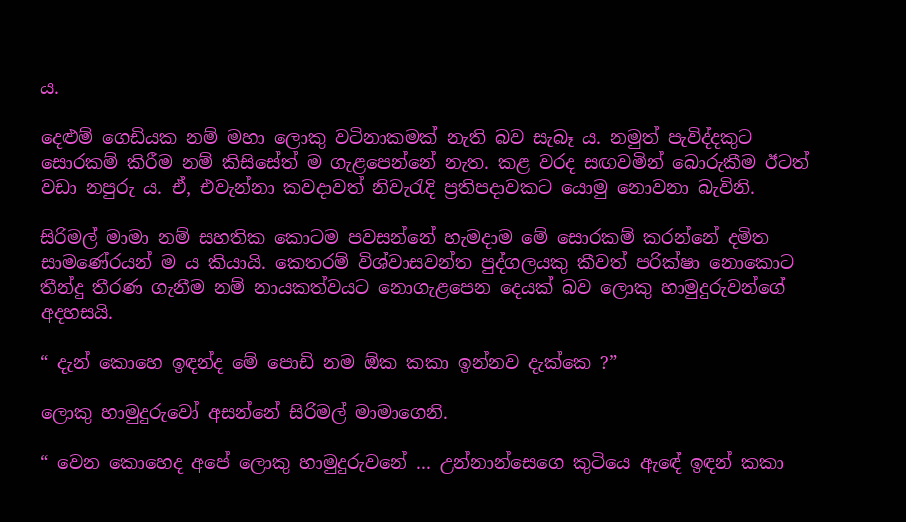ය.

දෙළුම් ගෙඩියක නම් මහා ලොකු වටිනාකමක් නැති බව සැබෑ ය. නමුත් පැවිද්දකුට සොරකම් කිරීම නම් කිසිසේත් ම ගැළපෙන්නේ නැත. කළ වරද සඟවමින් බොරුකීම ඊටත් වඩා නපුරු ය. ඒ, එවැන්නා කවදාවත් නිවැරැදි ප්‍රතිපදාවකට යොමු නොවනා බැවිනි.

සිරිමල් මාමා නම් සහතික කොටම පවසන්නේ හැමදාම මේ සොරකම් කරන්නේ දමිත සාමණේරයන් ම ය කියායි. කෙතරම් විශ්වාසවන්ත පුද්ගලයකු කීවත් පරික්ෂා නොකොට තීන්දු තීරණ ගැනීම නම් නායකත්වයට නොගැළපෙන දෙයක් බව ලොකු හාමුදුරුවන්ගේ අදහසයි.

“ දැන් කොහෙ ඉඳන්ද මේ පොඩි නම ඕක කකා ඉන්නව දැක්කෙ ?”

ලොකු හාමුදුරුවෝ අසන්නේ සිරිමල් මාමාගෙනි.

“ වෙන කොහෙද අපේ ලොකු හාමුදුරුවනේ ... උන්නාන්සෙගෙ කුටියෙ ඇඳේ ඉඳන් කකා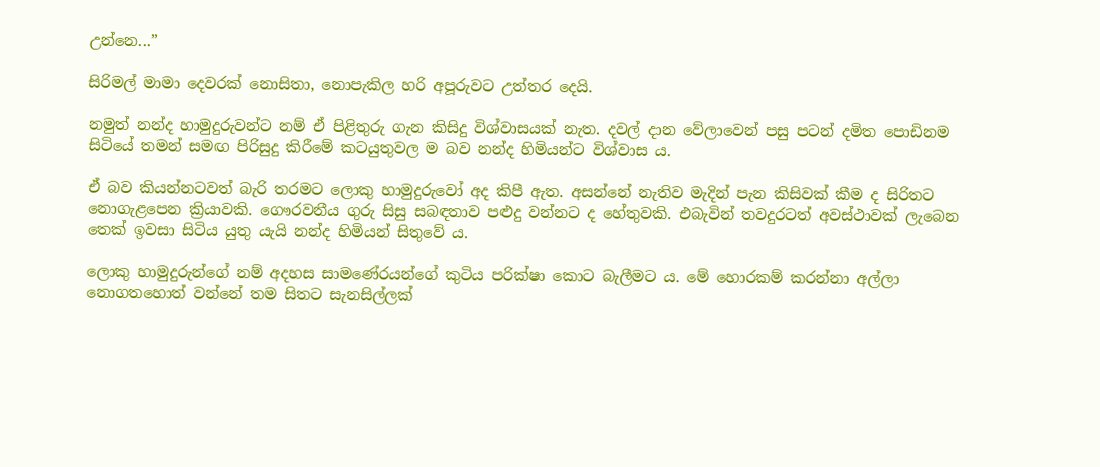උන්නෙ...”

සිරිමල් මාමා දෙවරක් නොසිතා, නොපැකිල හරි අපූරුවට උත්තර දෙයි.

නමුත් නන්ද හාමුදුරුවන්ට නම් ඒ පිළිතුරු ගැන කිසිදු විශ්වාසයක් නැත. දවල් දාන වේලාවෙන් පසු පටන් දමිත පොඩිනම සිටියේ තමන් සමඟ පිරිසුදු කිරීමේ කටයුතුවල ම බව නන්ද හිමියන්ට විශ්වාස ය.

ඒ බව කියන්නටවත් බැරි තරමට ලොකු හාමුදුරුවෝ අද කිපී ඇත. අසන්නේ නැතිව මැදින් පැන කිසිවක් කීම ද සිරිතට නොගැළපෙන ක්‍රියාවකි. ගෞරවනීය ගුරු සිසු සබඳතාව පළුදු වන්නට ද හේතුවකි. එබැවින් තවදුරටත් අවස්ථාවක් ලැබෙන තෙක් ඉවසා සිටිය යුතු යැයි නන්ද හිමියන් සිතුවේ ය.

ලොකු හාමුදුරුන්ගේ නම් අදහස සාමණේරයන්ගේ කුටිය පරික්ෂා කොට බැලීමට ය. මේ හොරකම් කරන්නා අල්ලා නොගතහොත් වන්නේ තම සිතට සැනසිල්ලක්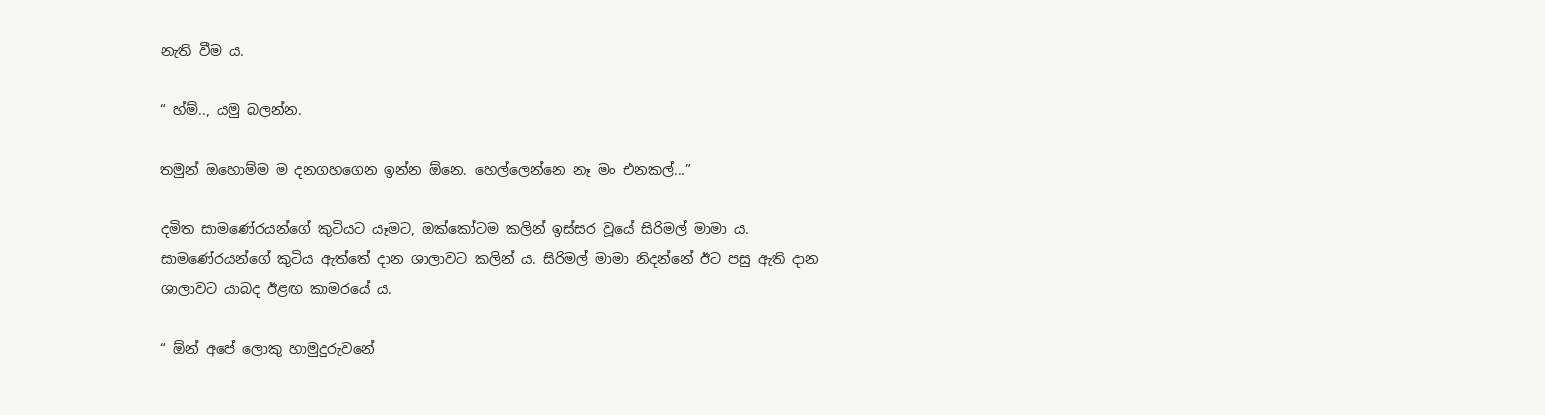නැති වීම ය.

“ හ්ම්.., යමු බලන්න.

තමුන් ඔහොම්ම ම දනගහගෙන ඉන්න ඕනෙ. හෙල්ලෙන්නෙ නෑ මං එනකල්...”

දමිත සාමණේරයන්ගේ කුටියට යෑමට, ඔක්කෝටම කලින් ඉස්සර වූයේ සිරිමල් මාමා ය. සාමණේරයන්ගේ කුටිය ඇත්තේ දාන ශාලාවට කලින් ය. සිරිමල් මාමා නිදන්නේ ඊට පසු ඇති දාන ශාලාවට යාබද ඊළඟ කාමරයේ ය.

“ ඕන් අපේ ලොකු හාමුදුරුවනේ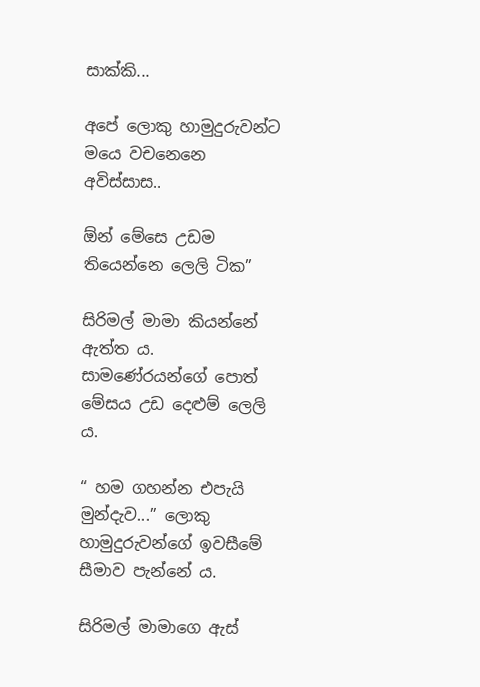සාක්කි...

අපේ ලොකු හාමුදුරුවන්ට මයෙ වචනෙනෙ අවිස්සාස..

ඕන් මේසෙ උඩම තියෙන්නෙ ලෙලි ටික”

සිරිමල් මාමා කියන්නේ ඇත්ත ය. සාමණේරයන්ගේ පොත් මේසය උඩ දෙළුම් ලෙලි ය.

“ හම ගහන්න එපැයි මුන්දැව...” ලොකු හාමුදුරුවන්ගේ ඉවසීමේ සීමාව පැන්නේ ය.

සිරිමල් මාමාගෙ ඇස්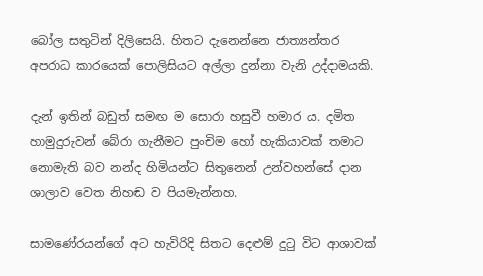බෝල සතුටින් දිලිසෙයි. හිතට දැනෙන්නෙ ජාත්‍යන්තර අපරාධ කාරයෙක් පොලිසියට අල්ලා දුන්නා වැනි උද්දාමයකි.

දැන් ඉතින් බඩුත් සමඟ ම සොරා හසුවී හමාර ය. දමිත හාමුදුරුවන් බේරා ගැනීමට පුංචිම හෝ හැකියාවක් තමාට නොමැති බව නන්ද හිමියන්ට සිතුනෙන් උන්වහන්සේ දාන ශාලාව වෙත නිහඬ ව පියමැන්නහ.

සාමණේරයන්ගේ අට හැවිරිදි සිතට දෙළුම් දුටු විට ආශාවක්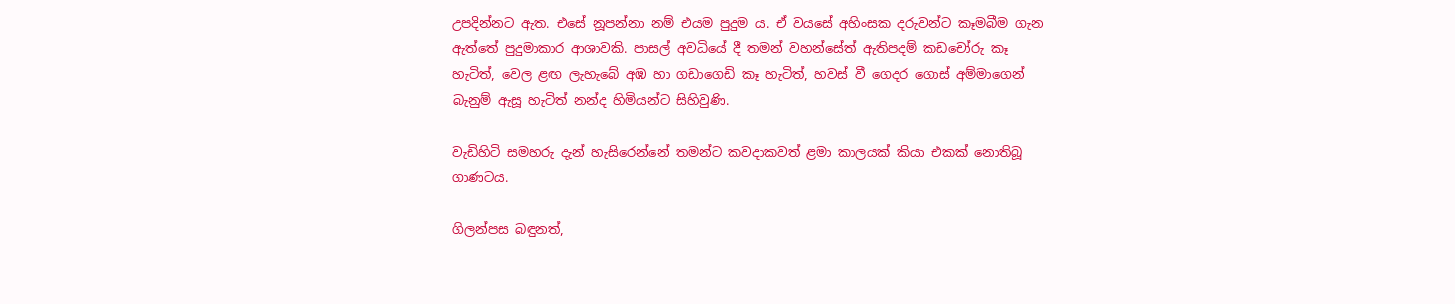උපදින්නට ඇත. එසේ නූපන්නා නම් එයම පුදුම ය. ඒ වයසේ අහිංසක දරුවන්ට කෑමබීම ගැන ඇත්තේ පුදුමාකාර ආශාවකි. පාසල් අවධියේ දී තමන් වහන්සේත් ඇතිපදම් කඩචෝරු කෑ හැටිත්, වෙල ළඟ ලැහැබේ අඹ හා ගඩාගෙඩි කෑ හැටිත්, හවස් වී ගෙදර ගොස් අම්මාගෙන් බැනුම් ඇසූ හැටිත් නන්ද හිමියන්ට සිහිවුණි.

වැඩිහිටි සමහරු දැන් හැසිරෙන්නේ තමන්ට කවදාකවත් ළමා කාලයක් කියා එකක් නොතිබූ ගාණටය.

ගිලන්පස බඳුනත්,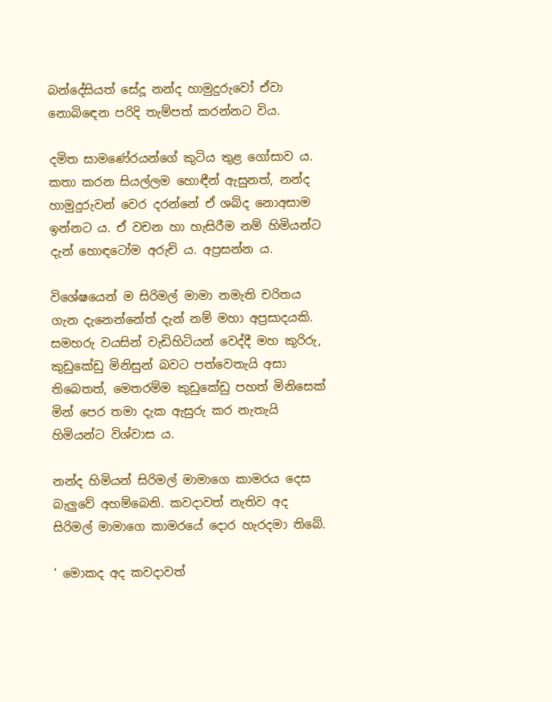බන්දේසියත් සේදූ නන්ද හාමුදුරුවෝ ඒවා නොබිඳෙන පරිදි තැම්පත් කරන්නට විය.

දමිත සාමණේරයන්ගේ කුටිය තුළ ගෝසාව ය. කතා කරන සියල්ලම හොඳීන් ඇසුනත්, නන්ද හාමුදුරුවන් වෙර දරන්නේ ඒ ශබ්ද නොඅසාම ඉන්නට ය. ඒ වචන හා හැසිරීම නම් හිමියන්ට දැන් හොඳටෝම අරුචි ය. අප්‍රසන්න ය.

විශේෂයෙන් ම සිරිමල් මාමා නමැති චරිතය ගැන දැනෙන්නේත් දැන් නම් මහා අප්‍රසාදයකි. සමහරු වයසින් වැඩිහිටියන් වෙද්දී මහ කුරිරු, කුඩුකේඩු මිනිසුන් බවට පත්වෙතැයි අසා තිබෙතත්, මෙතරම්ම කුඩුකේඩු පහත් මිනිසෙක් මින් පෙර තමා දැක ඇසුරු කර නැතැයි හිමියන්ට විශ්වාස ය.

නන්ද හිමියන් සිරිමල් මාමාගෙ කාමරය දෙස බැලුවේ අහම්බෙනි. කවදාවත් නැතිව අද සිරිමල් මාමාගෙ කාමරයේ දොර හැරදමා තිබේ.

‘ මොකද අද කවදාවත්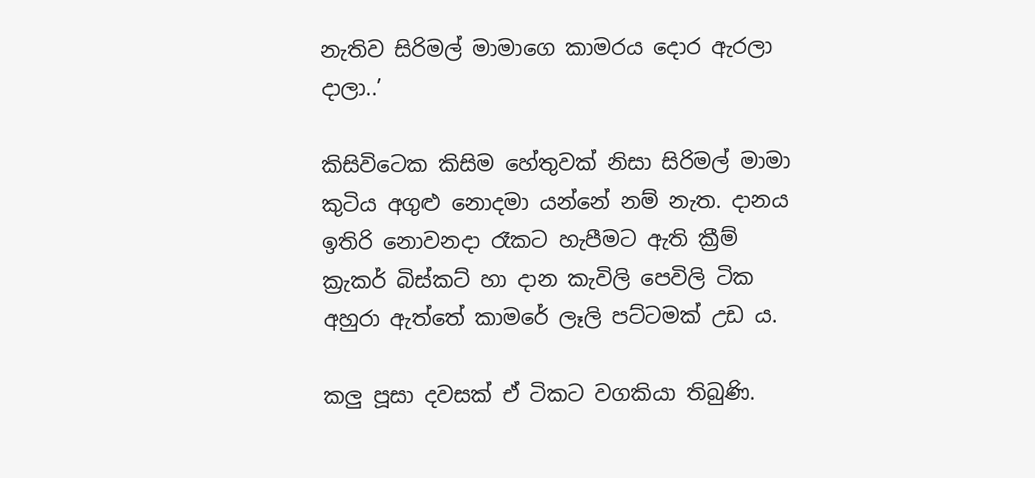නැතිව සිරිමල් මාමාගෙ කාමරය දොර ඇරලා දාලා..’

කිසිවිටෙක කිසිම හේතුවක් නිසා සිරිමල් මාමා කුටිය අගුළු නොදමා යන්නේ නම් නැත. දානය ඉතිරි නොවනදා රෑකට හැපීමට ඇති ක්‍රීම් ක්‍රැකර් බිස්කට් හා දාන කැවිලි පෙවිලි ටික අහුරා ඇත්තේ කාමරේ ලෑලි පට්ටමක් උඩ ය.

කලු පූසා දවසක් ඒ ටිකට වගකියා තිබුණි.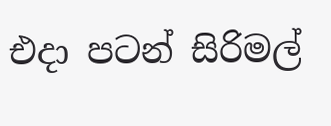එදා පටන් සිරිමල්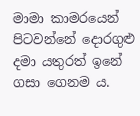මාමා කාමරයෙන් පිටවන්නේ දොරගුළු දමා යතුරත් ඉනේ ගසා ගෙනම ය.